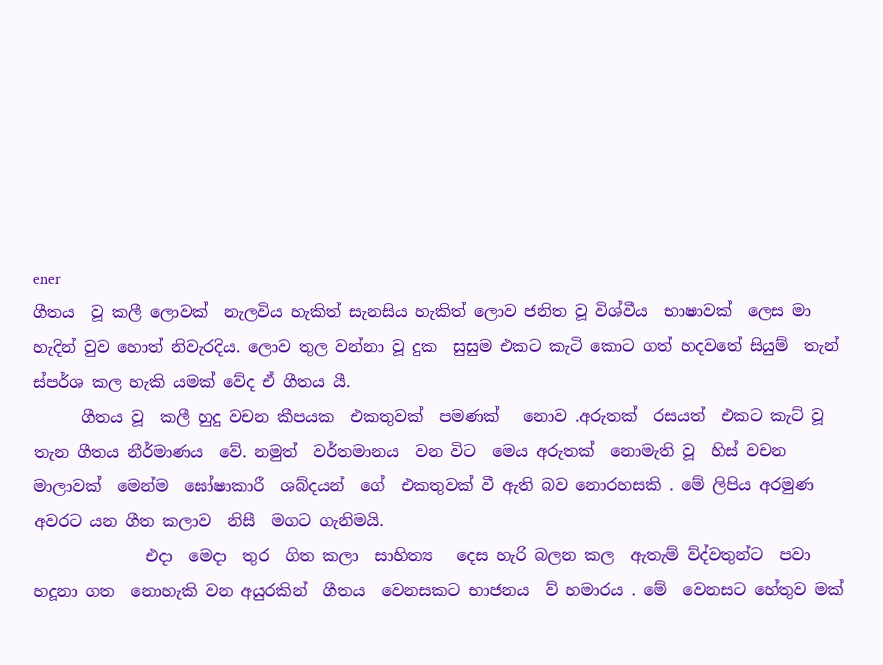ener
ගීතය  වූ කලී ලොවක්  නැලවිය හැකිත් සැනසිය හැකිත් ලොව ජනිත වූ විශ්වීය  භාෂාවක්  ලෙස මා හැදින් වුව හොත් නිවැරදිය. ලොව තුල වන්නා වූ දුක  සුසුම එකට කැටි කොට ගත් හදවතේ සියුම්  තැන්  ස්පර්ශ කල හැකි යමක් වේද ඒ ගීතය යී.
      ගීතය වූ  කලී හුදු වචන කීපයක  එකතුවක්  පමණක්   නොව .අරුතක්  රසයත්  එකට කැට් වූ තැන ගීතය නීර්මාණය  වේ. නමුත්  වර්තමානය  වන විට  මෙය අරුතක්  නොමැති වූ  හිස් වචන  මාලාවක්  මෙන්ම  ඝෝෂාකාරී  ශබ්දයන්  ගේ  එකතුවක් වී ඇති බව නොරහසකි . මේ ලිපිය අරමුණ  අවරට යන ගීත කලාව  නිසී  මගට ගැනිමයි.
              එදා  මෙදා  තුර  ගිත කලා  සාහිත්‍ය   දෙස හැරි බලන කල  ඇතැම් ව්ද්වතුන්ට  පවා  හදූනා ගත  නොහැකි වන අයුරකින්  ගීතය  වෙනසකට භාජනය  ව් හමාරය . මේ  වෙනසට හේතුව මක්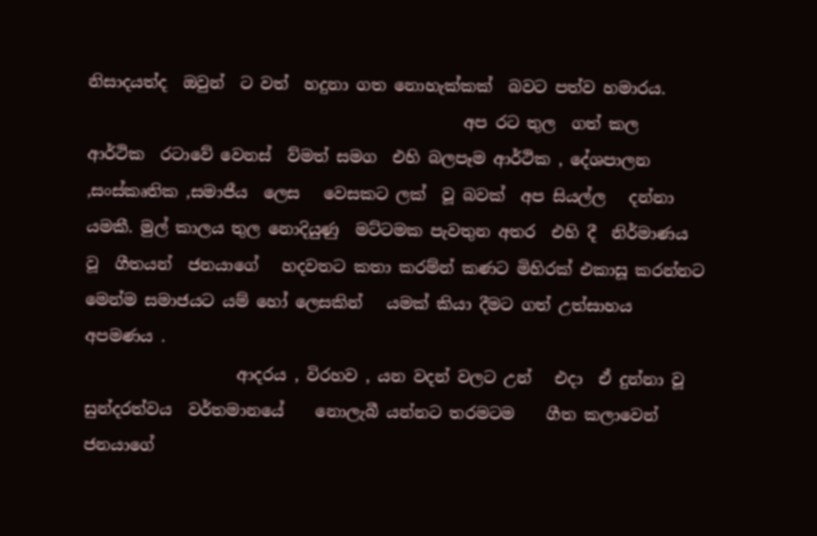නිසාදයත්ද  ඔවුන්  ට වත්  හදුනා ගත නොහැක්කක්  බවට පත්ව හමාරය.
                                               අප රට තුල  ගත් කල  ආර්ථික  රටාවේ වෙනස්  ව්මත් සමග  එහි බලපෑම ආර්ථික , දේශපාලන ,සංස්කෘතික ,සමාජීය  ලෙස   වෙසකට ලක්  වූ බවක්  අප සියල්ල   දන්නා යමකී. මුල් කාලය තුල නොදියුණු  මට්ටමක පැවතුන අතර  එහි දී  නිර්මාණය  වූ  ගීතයන්  ජනයාගේ   හදවතට කතා කරම්න් කණට මිහිරක් එකාසූ කරන්නට   මෙන්ම සමාජයට යම් හෝ ලෙසකින්   යමක් කියා දීමට ගත් උත්සාහය     අපමණය .
                   ආදරය , විරහව , යන වදන් වලට උන්   එදා  ඒ දුන්නා වූ සුන්දරත්වය  වර්තමානයේ    නොලැබී යන්නට තරමටම    ගීත කලාවෙන්    ජනයාගේ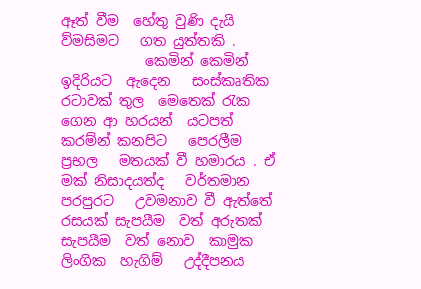ඈත් වීම  හේතු වුණි දැයි  ව්මසිමට   ගත යුත්තකි .
            කෙමින් කෙමින්   ඉදිරියට  ඇදෙන   සංස්කෘතික  රටාවක් තුල  මෙතෙක් රැක ගෙන ආ හරයන්  යටපත්  කරම්න් කනපිට   පෙරලීම   ප්‍රභල   මතයක් වී හමාරය . ඒ මක් නිසාදයත්ද   වර්තමාන පරපුරට   උවමනාව වී ඇත්තේ   රසයක් සැපයීම  වත් අරුතක්  සැපයීම  වත් නොව  කාමුක ලිංගික  හැගිම්   උද්දීපනය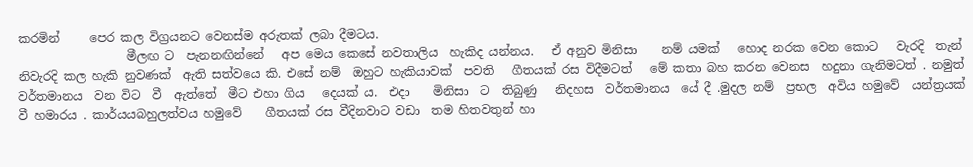කරමින්     පෙර කල විග්‍රයනට වෙනස්ම අරුතක් ලබා දීමටය.
                  මීලඟ ට  පැනනඟින්නේ   අප මෙය කෙසේ නවතාලිය  හැකිද යන්නය.   ඒ අනුව මිනිසා    නම් යමක්   හොද නරක වෙන කොට   වැරදි  තැන් නිවැරදි කල හැකි නුවණක්  ඇති සත්වයෙ කි. එසේ නම්  ඔහුට හැකියාවක්  පවති   ගීතයක් රස විදීමටත්   මේ කතා බහ කරන වෙනස  හදුනා ගැනිමටත් . නමුත්  වර්තමානය  වන විට  වී  ඇත්තේ  මීට එහා ගිය   දෙයක්‍ ය.  එදා    මිනිසා  ට  තිබුණු   නිදහස  වර්තමානය  යේ දී .මුදල නම්  ප්‍රභල  අවිය හමුවේ  යන්ත්‍රයක්  වී හමාරය . කාර්යයබහුලත්වය හමුවේ    ගීතයක් රස වීදිනවාට වඩා  තම හිතවතුන් හා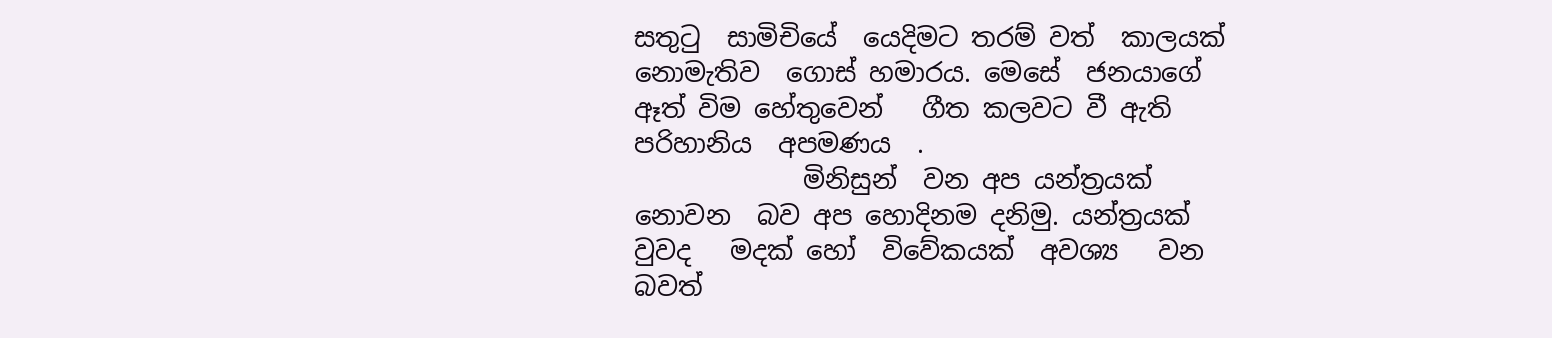සතුටු  සාමිචියේ  යෙදිමට තරම් වත්  කාලයක් නොමැතිව  ගොස් හමාරය. මෙසේ  ජනයාගේ  ඈත් විම හේතුවෙන්   ගීත කලවට වී ඇති පරිහානිය  අපමණය  .
             මිනිසුන්  වන අප යන්ත්‍රයක්  නොවන  බව අප හොදිනම දනිමු. යන්ත්‍රයක්  වුවද   මදක් හෝ  විවේකයක්  අවශ්‍ය   වන බවත්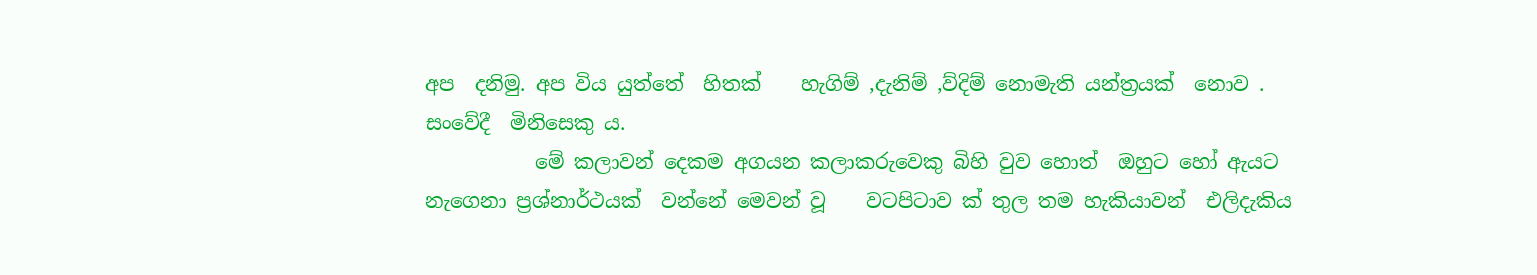අප  දනිමු. අප විය යුත්තේ  හිතක්    හැගිම් ,දැනිම් ,ව්දිම් නොමැති යන්ත්‍රයක්  නොව . සංවේදී  මිනිසෙකු ය.
           මේ කලාවන් දෙකම අගයන කලාකරුවෙකු බිහි වුව හොත්  ඔහුට හෝ ඇයට නැගෙනා ප්‍රශ්නාර්ථයක්  වන්නේ මෙවන් වූ    වටපිටාව ක් තුල තම හැකියාවන්  එලිදැකිය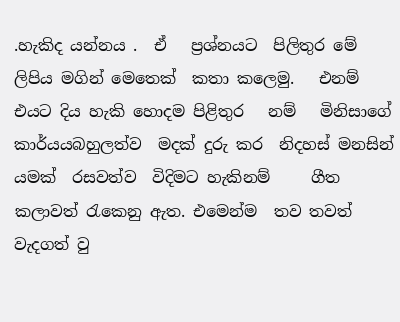.හැකිද යන්නය .  ඒ   ප්‍රශ්නයට  පිලිතුර මේ ලිපිය මගින් මෙතෙක්  කතා කලෙමු.   එනම්   එයට දිය හැකි හොදම පිළිතුර   නම්   මිනිසාගේ කාර්යයබහුලත්ව  මදක් දුරු කර  නිදහස් මනසින් යමක්  රසවත්ව  විදිමට හැකිනම්     ගීත කලාවත් රැකෙනු ඇත. එමෙන්ම  තව තවත්  වැදගත් වු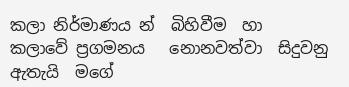කලා නිර්මාණය න්  බිහිවීම  හා  කලාවේ ප්‍රගමනය   නොනවත්වා  සිදුවනු ඇතැයි  මගේ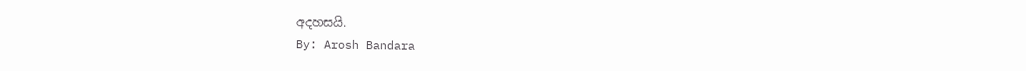අදහසයි.
By: Arosh Bandara